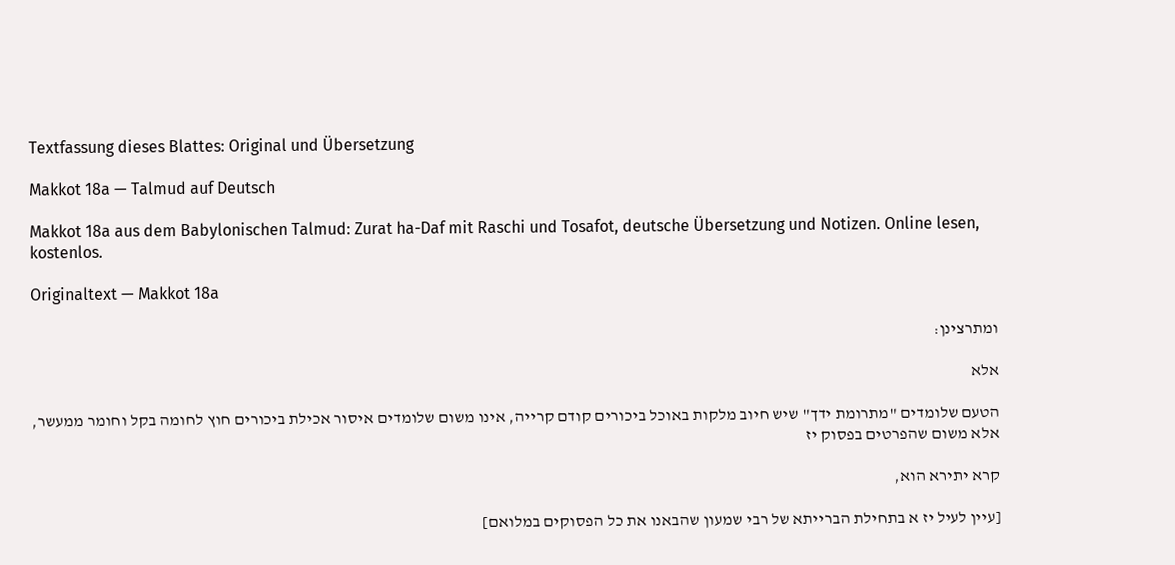Textfassung dieses Blattes: Original und Übersetzung

Makkot 18a — Talmud auf Deutsch

Makkot 18a aus dem Babylonischen Talmud: Zurat ha-Daf mit Raschi und Tosafot, deutsche Übersetzung und Notizen. Online lesen, kostenlos.

Originaltext — Makkot 18a

ומתרצינן:

אלא

הטעם שלומדים "מתרומת ידך" שיש חיוב מלקות באוכל ביכורים קודם קרייה, אינו משום שלומדים איסור אכילת ביכורים חוץ לחומה בקל וחומר ממעשר, אלא משום שהפרטים בפסוק יז

קרא יתירא הוא,

[עיין לעיל יז א בתחילת הברייתא של רבי שמעון שהבאנו את כל הפסוקים במלואם]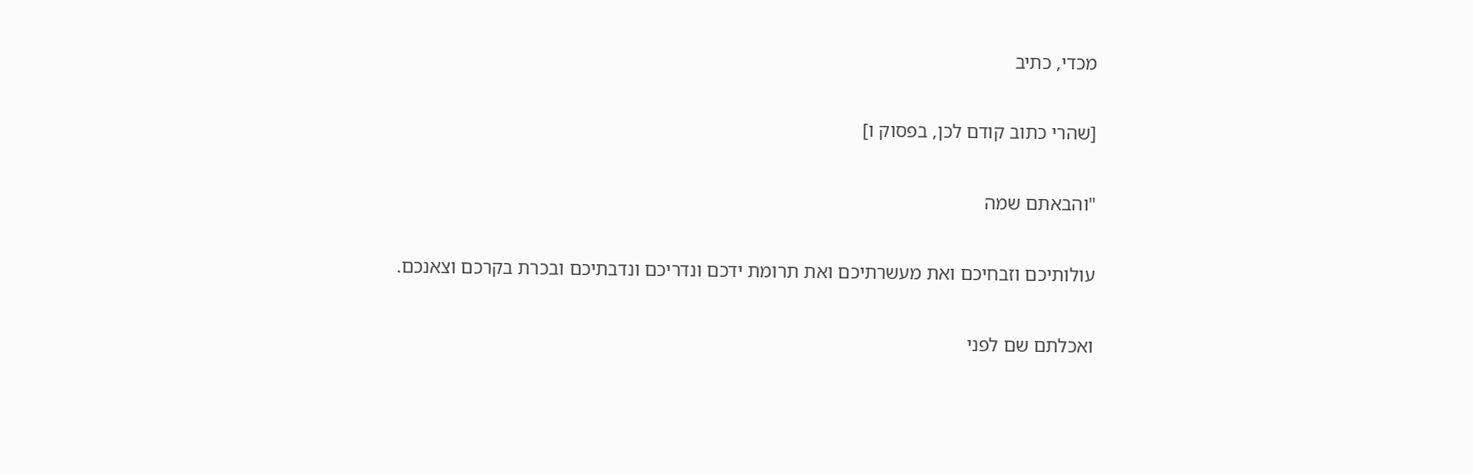מכדי, כתיב

[שהרי כתוב קודם לכן, בפסוק ו]

"והבאתם שמה

עולותיכם וזבחיכם ואת מעשרתיכם ואת תרומת ידכם ונדריכם ונדבתיכם ובכרת בקרכם וצאנכם.

ואכלתם שם לפני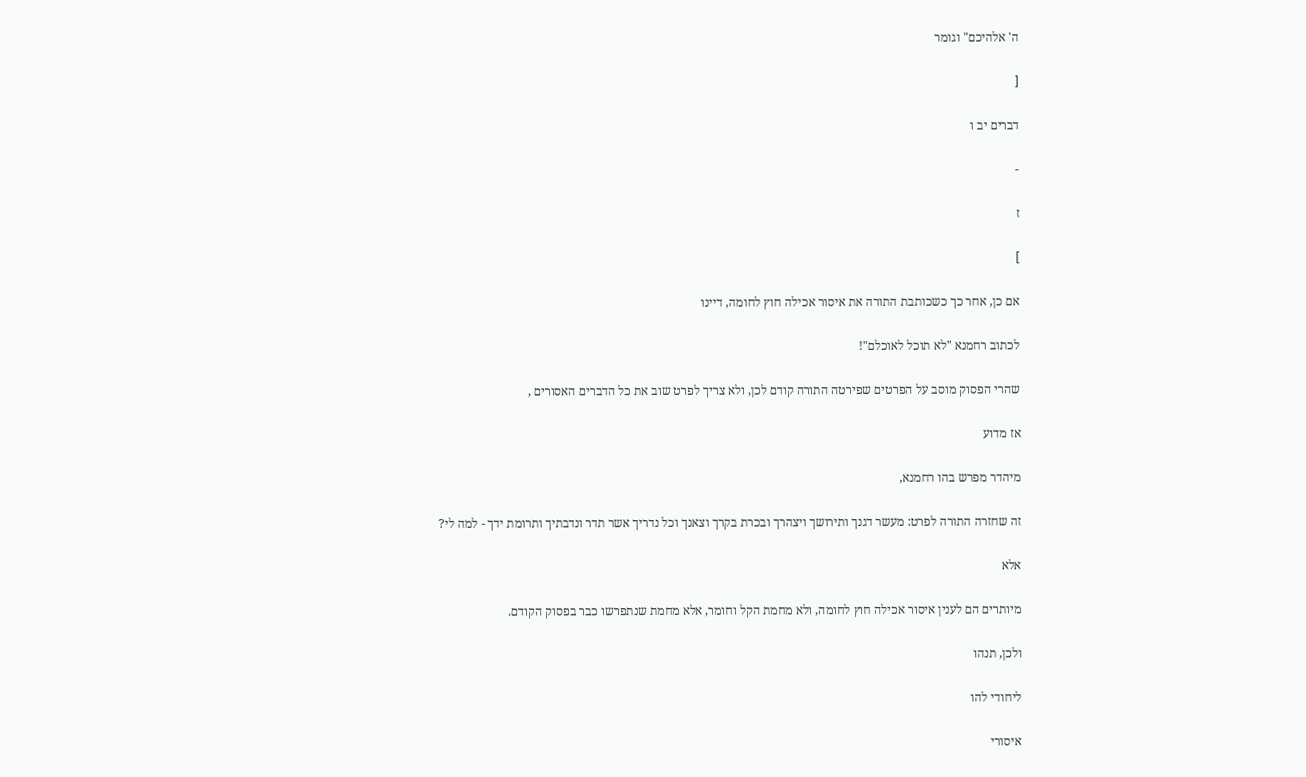ה' אלהיכם" וגומר

[

דברים יב ו

-

ז

]

אם כן, אחר כך כשכותבת התורה את איסור אכילה חוץ לחומה, דיינו

לכתוב רחמנא "לא תוכל לאוכלם"!

שהרי הפסוק מוסב על הפרטים שפירטה התורה קודם לכן, ולא צריך לפרט שוב את כל הדברים האסורים ,

אז מדוע

מיהדר מפרש בהו רחמנא,

זה שחזרה התורה לפרט: מעשר דגנך ותירושך ויצהרך ובכרת בקרך וצאנך וכל נדריך אשר תדר ונדבתיך ותרומת ידך - למה לי?

אלא

מיותרים הם לענין איסור אכילה חוץ לחומה, ולא מחמת הקל וחומר, אלא מחמת שנתפרשו כבר בפסוק הקודם.

ולכן, תנהו

ליחודי להו

איסורי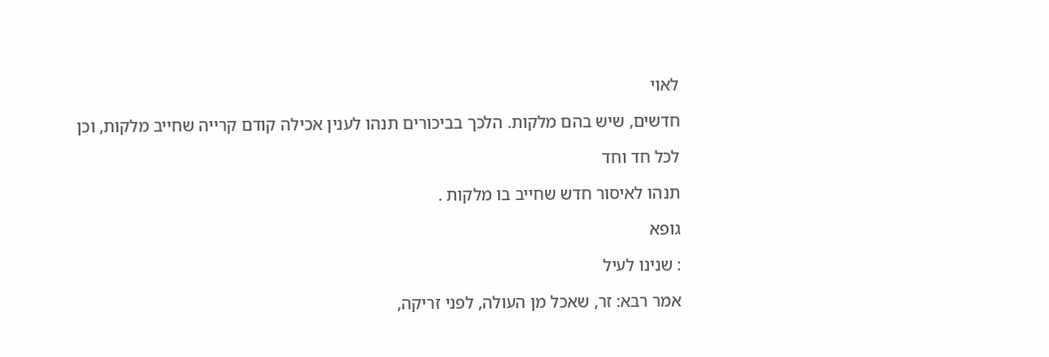לאוי

חדשים, שיש בהם מלקות. הלכך בביכורים תנהו לענין אכילה קודם קרייה שחייב מלקות, וכן

לכל חד וחד

תנהו לאיסור חדש שחייב בו מלקות .

גופא

: שנינו לעיל

אמר רבא: זר, שאכל מן העולה, לפני זריקה,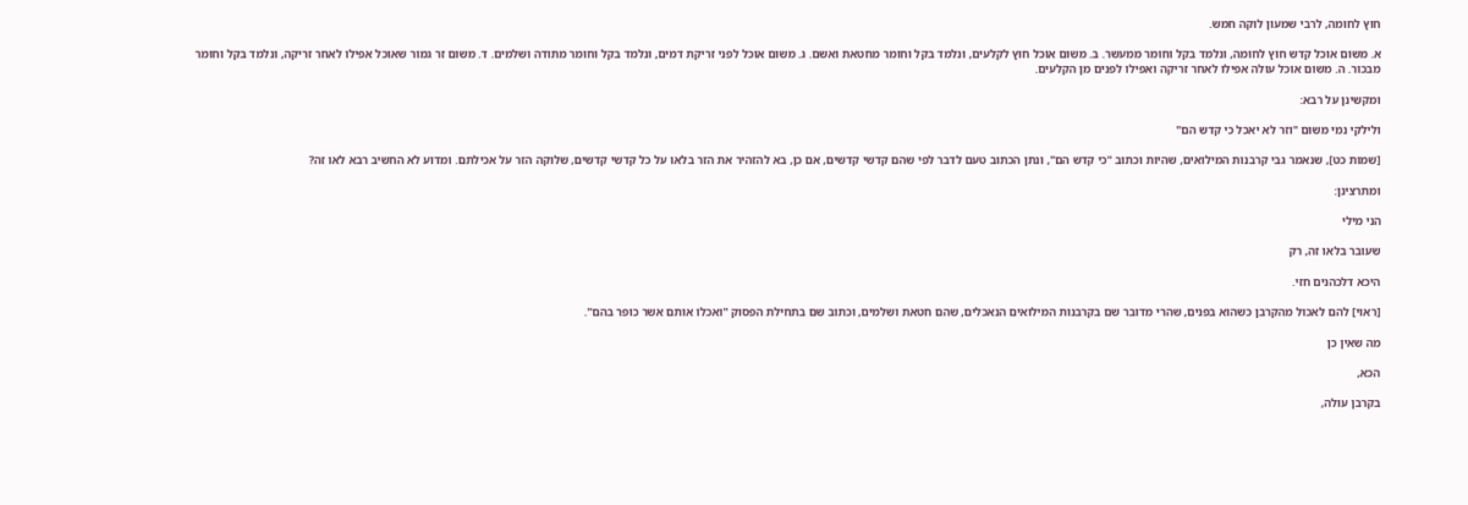חוץ לחומה, לרבי שמעון לוקה חמש.

א. משום אוכל קדש חוץ לחומה, ונלמד בקל וחומר ממעשר. ב. משום אוכל חוץ לקלעים, ונלמד בקל וחומר מחטאת ואשם. ג. משום אוכל לפני זריקת דמים, ונלמד בקל וחומר מתודה ושלמים. ד. משום זר גמור שאוכל אפילו לאחר זריקה, ונלמד בקל וחומר מבכור. ה. משום אוכל עולה אפילו לאחר זריקה ואפילו לפנים מן הקלעים.

ומקשינן על רבא:

ולילקי נמי משום "וזר לא יאכל כי קדש הם"

[שמות כט], שנאמר גבי קרבנות המילואים, שהיות וכתוב "כי קדש הם", ונתן הכתוב טעם לדבר לפי שהם קדשי קדשים, אם כן, בא להזהיר את הזר בלאו על כל קדשי קדשים, שלוקה הזר על אכילתם. ומדוע לא החשיב רבא לאו זה?

ומתרצינן:

הני מילי

שעובר בלאו זה, רק

היכא דלכהנים חזי.

[ראוי] להם לאכול מהקרבן כשהוא בפנים, שהרי מדובר שם בקרבנות המילואים הנאכלים, שהם חטאת ושלמים, וכתוב שם בתחילת הפסוק "ואכלו אותם אשר כופר בהם".

מה שאין כן

הכא,

בקרבן עולה,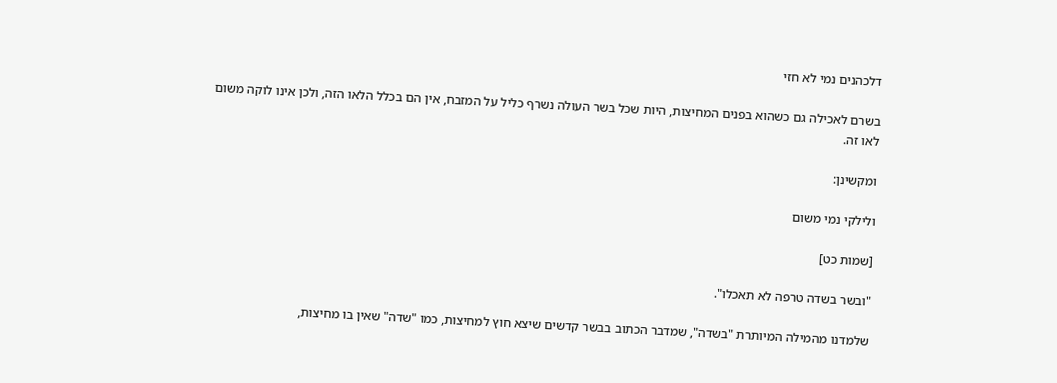דלכהנים נמי לא חזי

בשרם לאכילה גם כשהוא בפנים המחיצות, היות שכל בשר העולה נשרף כליל על המזבח, אין הם בכלל הלאו הזה, ולכן אינו לוקה משום לאו זה.

ומקשינן:

ולילקי נמי משום

[שמות כט]

"ובשר בשדה טרפה לא תאכלו".

שלמדנו מהמילה המיותרת "בשדה", שמדבר הכתוב בבשר קדשים שיצא חוץ למחיצות, כמו "שדה" שאין בו מחיצות,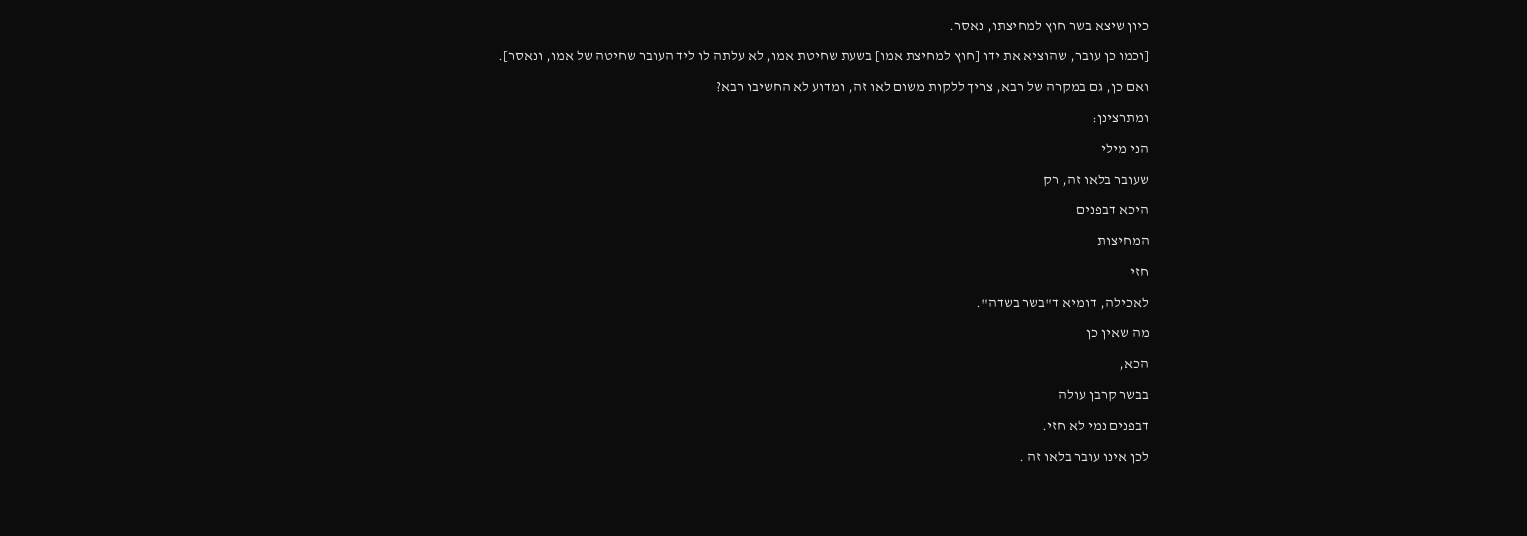כיון שיצא בשר חוץ למחיצתו, נאסר.

[וכמו כן עובר, שהוציא את ידו [חוץ למחיצת אמו] בשעת שחיטת אמו, לא עלתה לו ליד העובר שחיטה של אמו, ונאסר].

ואם כן, גם במקרה של רבא, צריך ללקות משום לאו זה, ומדוע לא החשיבו רבא?

ומתרצינן:

הני מילי

שעובר בלאו זה, רק

היכא דבפנים

המחיצות

חזי

לאכילה, דומיא ד"בשר בשדה".

מה שאין כן

הכא,

בבשר קרבן עולה

דבפנים נמי לא חזי.

לכן אינו עובר בלאו זה .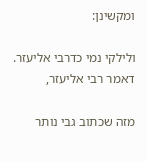ומקשינן:

ולילקי נמי כדרבי אליעזר. דאמר רבי אליעזר,

מזה שכתוב גבי נותר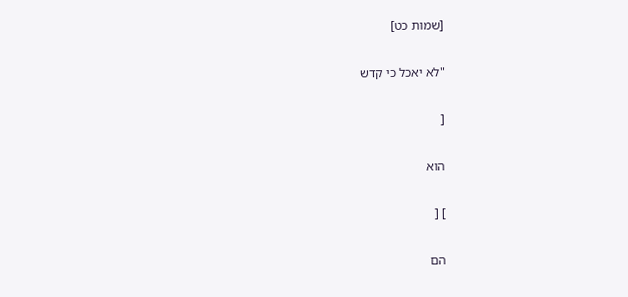[שמות כט]

"לא יאכל כי קדש

[

הוא

] [

הם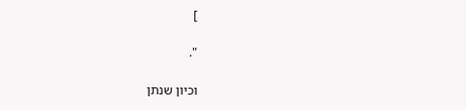]

".

וכיון שנתן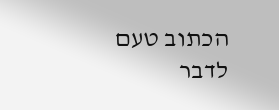הכתוב טעם לדבר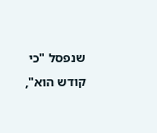שנפסל "כי קודש הוא",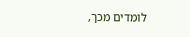לומדים מכך,